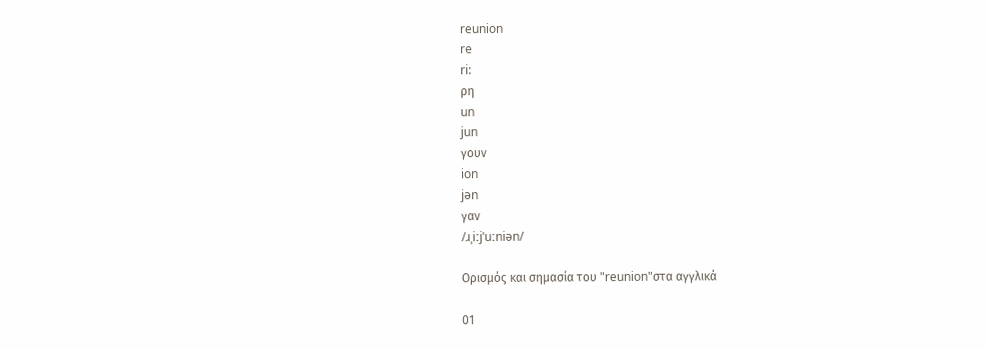reunion
re
ri:
ρη
un
jun
γουν
ion
jən
γαν
/ɹˌiːjˈuːniən/

Ορισμός και σημασία του "reunion"στα αγγλικά

01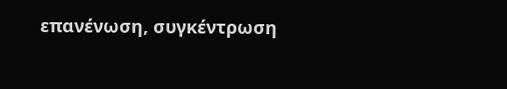επανένωση, συγκέντρωση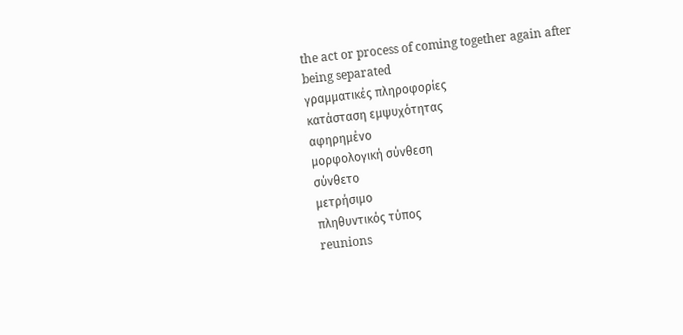the act or process of coming together again after being separated
γραμματικές πληροφορίες
κατάσταση εμψυχότητας
αφηρημένο
μορφολογική σύνθεση
σύνθετο
μετρήσιμο
πληθυντικός τύπος
reunions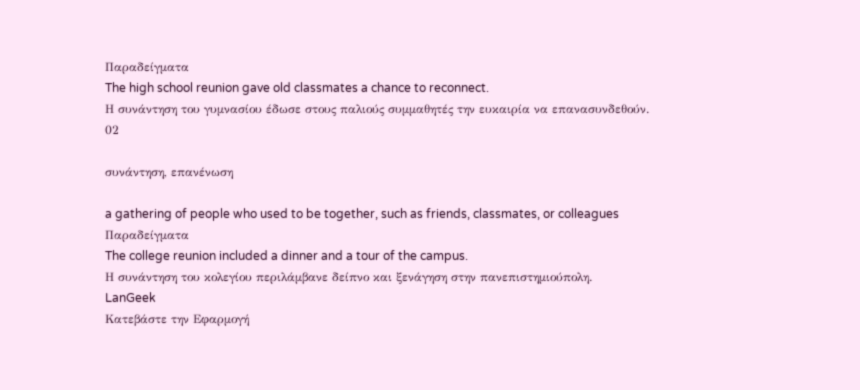Παραδείγματα
The high school reunion gave old classmates a chance to reconnect.
Η συνάντηση του γυμνασίου έδωσε στους παλιούς συμμαθητές την ευκαιρία να επανασυνδεθούν.
02

συνάντηση, επανένωση

a gathering of people who used to be together, such as friends, classmates, or colleagues
Παραδείγματα
The college reunion included a dinner and a tour of the campus.
Η συνάντηση του κολεγίου περιλάμβανε δείπνο και ξενάγηση στην πανεπιστημιούπολη.
LanGeek
Κατεβάστε την Εφαρμογή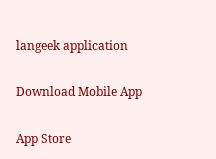langeek application

Download Mobile App

App Store